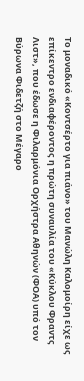Το μοναδικό «Κοντσέρτο για πιάνο» του Μανώλη Καλομοίρη είχε ως επίκεντρο ενδιαφέροντος η πρώτη συναυλία του «Κύκλου Φραντς Λιστ», που έδωσε η Φιλαρμόνια Ορχήστρα Αθηνών (ΦΟΑ) υπό τον Βύρωνα Φιδετζή στο Μέγαρο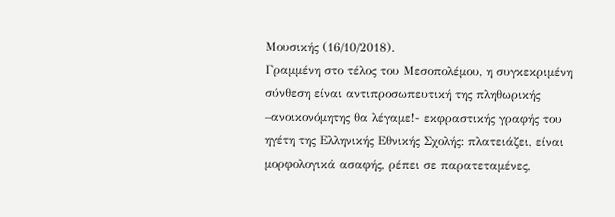Μουσικής (16/10/2018).
Γραμμένη στο τέλος του Μεσοπολέμου, η συγκεκριμένη σύνθεση είναι αντιπροσωπευτική της πληθωρικής –ανοικονόμητης θα λέγαμε!- εκφραστικής γραφής του ηγέτη της Ελληνικής Εθνικής Σχολής: πλατειάζει, είναι μορφολογικά ασαφής, ρέπει σε παρατεταμένες,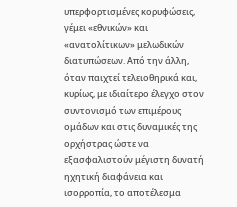υπερφορτισμένες κορυφώσεις, γέμει «εθνικών» και «ανατολίτικων» μελωδικών διατυπώσεων. Από την άλλη, όταν παιχτεί τελειοθηρικά και, κυρίως, με ιδιαίτερο έλεγχο στον συντονισμό των επιμέρους ομάδων και στις δυναμικές της ορχήστρας ώστε να εξασφαλιστούν μέγιστη δυνατή ηχητική διαφάνεια και ισορροπία, το αποτέλεσμα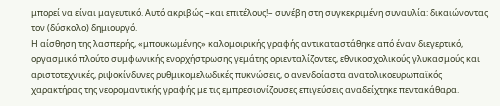μπορεί να είναι μαγευτικό. Αυτό ακριβώς –και επιτέλους!– συνέβη στη συγκεκριμένη συναυλία: δικαιώνοντας τον (δύσκολο) δημιουργό.
Η αίσθηση της λασπερής, «μπουκωμένης» καλομοιρικής γραφής αντικαταστάθηκε από έναν διεγερτικό, οργασμικό πλούτο συμφωνικής ενορχήστρωσης γεμάτης οριενταλίζοντες, εθνικοσχολικούς γλυκασμούς και αριστοτεχνικές, ριψοκίνδυνες ρυθμικομελωδικές πυκνώσεις, ο ανενδοίαστα ανατολικοευρωπαϊκός χαρακτήρας της νεορομαντικής γραφής με τις εμπρεσιονίζουσες επιγεύσεις αναδείχτηκε πεντακάθαρα.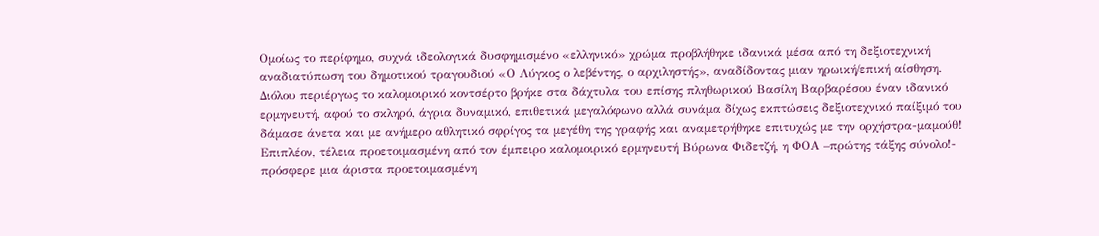Ομοίως το περίφημο, συχνά ιδεολογικά δυσφημισμένο «ελληνικό» χρώμα προβλήθηκε ιδανικά μέσα από τη δεξιοτεχνική αναδιατύπωση του δημοτικού τραγουδιού «Ο Λύγκος ο λεβέντης, ο αρχιληστής», αναδίδοντας μιαν ηρωική/επική αίσθηση.
Διόλου περιέργως το καλομοιρικό κοντσέρτο βρήκε στα δάχτυλα του επίσης πληθωρικού Βασίλη Βαρβαρέσου έναν ιδανικό ερμηνευτή, αφού το σκληρό, άγρια δυναμικό, επιθετικά μεγαλόφωνο αλλά συνάμα δίχως εκπτώσεις δεξιοτεχνικό παίξιμό του δάμασε άνετα και με ανήμερο αθλητικό σφρίγος τα μεγέθη της γραφής και αναμετρήθηκε επιτυχώς με την ορχήστρα-μαμούθ! Επιπλέον, τέλεια προετοιμασμένη από τον έμπειρο καλομοιρικό ερμηνευτή Βύρωνα Φιδετζή, η ΦΟΑ –πρώτης τάξης σύνολο!- πρόσφερε μια άριστα προετοιμασμένη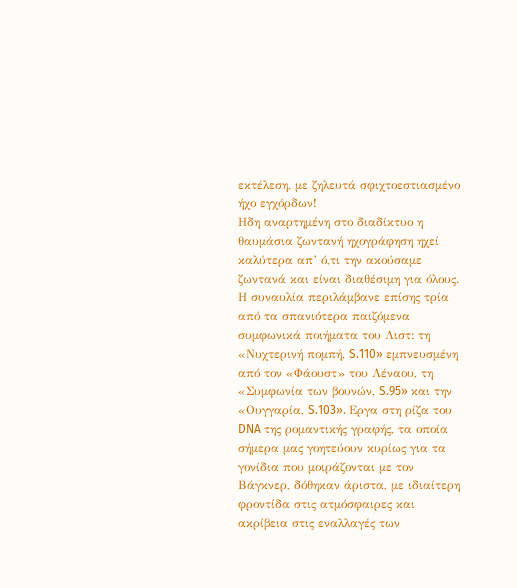εκτέλεση, με ζηλευτά σφιχτοεστιασμένο ήχο εγχόρδων!
Ηδη αναρτημένη στο διαδίκτυο η θαυμάσια ζωντανή ηχογράφηση ηχεί καλύτερα απ’ ό,τι την ακούσαμε ζωντανά και είναι διαθέσιμη για όλους. Η συναυλία περιλάμβανε επίσης τρία από τα σπανιότερα παιζόμενα συμφωνικά ποιήματα του Λιστ: τη «Νυχτερινή πομπή, S.110» εμπνευσμένη από τον «Φάουστ» του Λέναου, τη «Συμφωνία των βουνών, S.95» και την «Ουγγαρία, S.103». Εργα στη ρίζα του DNA της ρομαντικής γραφής, τα οποία σήμερα μας γοητεύουν κυρίως για τα γονίδια που μοιράζονται με τον Βάγκνερ, δόθηκαν άριστα, με ιδιαίτερη φροντίδα στις ατμόσφαιρες και ακρίβεια στις εναλλαγές των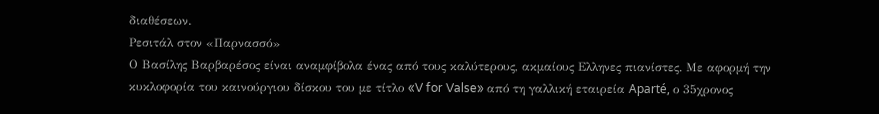διαθέσεων.
Ρεσιτάλ στον «Παρνασσό»
Ο Βασίλης Βαρβαρέσος είναι αναμφίβολα ένας από τους καλύτερους, ακμαίους Ελληνες πιανίστες. Με αφορμή την κυκλοφορία του καινούργιου δίσκου του με τίτλο «V for Valse» από τη γαλλική εταιρεία Aparté, ο 35χρονος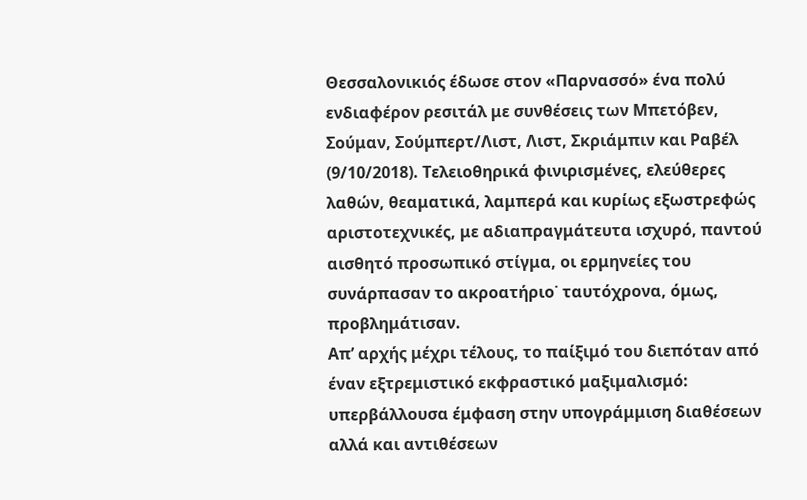Θεσσαλονικιός έδωσε στον «Παρνασσό» ένα πολύ ενδιαφέρον ρεσιτάλ με συνθέσεις των Μπετόβεν, Σούμαν, Σούμπερτ/Λιστ, Λιστ, Σκριάμπιν και Ραβέλ (9/10/2018). Τελειοθηρικά φινιρισμένες, ελεύθερες λαθών, θεαματικά, λαμπερά και κυρίως εξωστρεφώς αριστοτεχνικές, με αδιαπραγμάτευτα ισχυρό, παντού αισθητό προσωπικό στίγμα, οι ερμηνείες του συνάρπασαν το ακροατήριο˙ ταυτόχρονα, όμως, προβλημάτισαν.
Απ’ αρχής μέχρι τέλους, το παίξιμό του διεπόταν από έναν εξτρεμιστικό εκφραστικό μαξιμαλισμό: υπερβάλλουσα έμφαση στην υπογράμμιση διαθέσεων αλλά και αντιθέσεων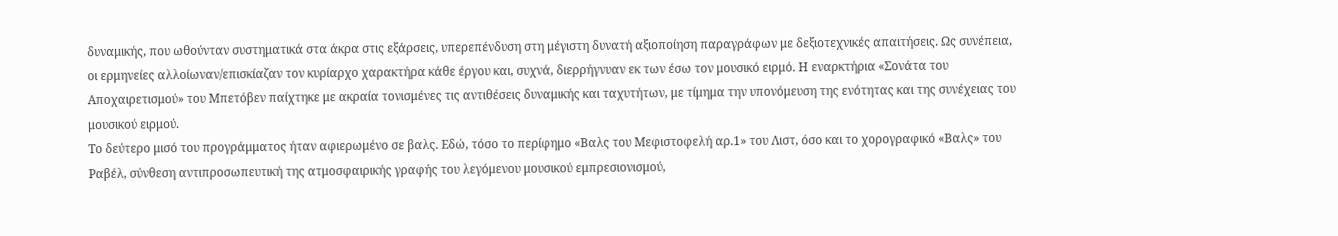δυναμικής, που ωθούνταν συστηματικά στα άκρα στις εξάρσεις, υπερεπένδυση στη μέγιστη δυνατή αξιοποίηση παραγράφων με δεξιοτεχνικές απαιτήσεις. Ως συνέπεια, οι ερμηνείες αλλοίωναν/επισκίαζαν τον κυρίαρχο χαρακτήρα κάθε έργου και, συχνά, διερρήγνυαν εκ των έσω τον μουσικό ειρμό. Η εναρκτήρια «Σονάτα του Αποχαιρετισμού» του Μπετόβεν παίχτηκε με ακραία τονισμένες τις αντιθέσεις δυναμικής και ταχυτήτων, με τίμημα την υπονόμευση της ενότητας και της συνέχειας του μουσικού ειρμού.
Το δεύτερο μισό του προγράμματος ήταν αφιερωμένο σε βαλς. Εδώ, τόσο το περίφημο «Βαλς του Μεφιστοφελή αρ.1» του Λιστ, όσο και το χορογραφικό «Βαλς» του Ραβέλ, σύνθεση αντιπροσωπευτική της ατμοσφαιρικής γραφής του λεγόμενου μουσικού εμπρεσιονισμού,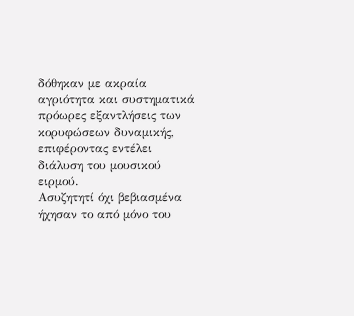δόθηκαν με ακραία αγριότητα και συστηματικά πρόωρες εξαντλήσεις των κορυφώσεων δυναμικής, επιφέροντας εντέλει διάλυση του μουσικού ειρμού.
Ασυζητητί όχι βεβιασμένα ήχησαν το από μόνο του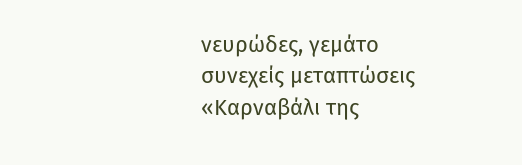νευρώδες, γεμάτο συνεχείς μεταπτώσεις «Καρναβάλι της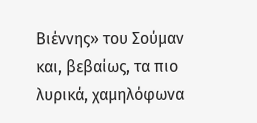Βιέννης» του Σούμαν και, βεβαίως, τα πιο λυρικά, χαμηλόφωνα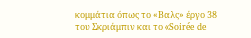κομμάτια όπως το «Βαλς» έργο 38 του Σκριάμπιν και το «Soirée de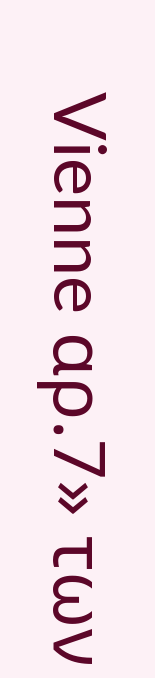Vienne αρ.7» των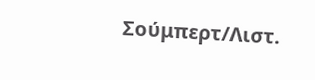Σούμπερτ/Λιστ.